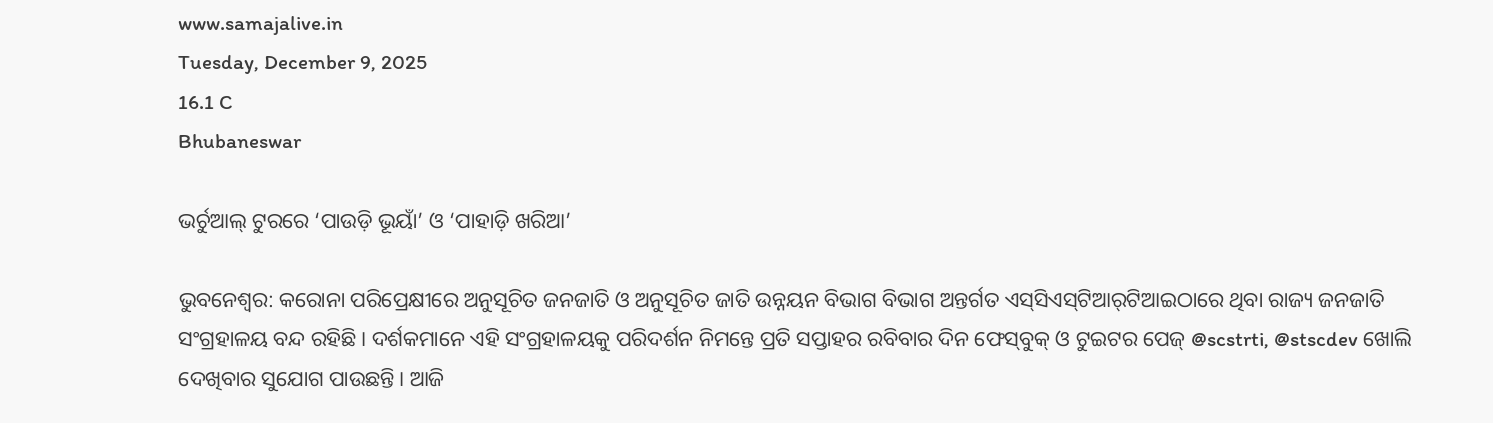www.samajalive.in
Tuesday, December 9, 2025
16.1 C
Bhubaneswar

ଭର୍ଚୁଆଲ୍‌ ଟୁରରେ ‘ପାଉଡ଼ି ଭୂୟାଁ’ ଓ ‘ପାହାଡ଼ି ଖରିଆ’

ଭୁବନେଶ୍ୱର: କରୋନା ପରିପ୍ରେକ୍ଷୀରେ ଅନୁସୂଚିତ ଜନଜାତି ଓ ଅନୁସୂଚିତ ଜାତି ଉନ୍ନୟନ ବିଭାଗ ବିଭାଗ ଅନ୍ତର୍ଗତ ଏସ୍‌ସିଏସ୍‌ଟିଆର୍‌ଟିଆଇଠାରେ ଥିବା ରାଜ୍ୟ ଜନଜାତି ସଂଗ୍ରହାଳୟ ବନ୍ଦ ରହିଛି। ଦର୍ଶକମାନେ ଏହି ସଂଗ୍ରହାଳୟକୁ ପରିଦର୍ଶନ ନିମନ୍ତେ ପ୍ରତି ସପ୍ତାହର ରବିବାର ଦିନ ଫେସ୍‌ବୁକ୍‌ ଓ ଟୁଇଟର ପେଜ୍‌ @scstrti, @stscdev ଖୋଲି ଦେଖିବାର ସୁଯୋଗ ପାଉଛନ୍ତି। ଆଜି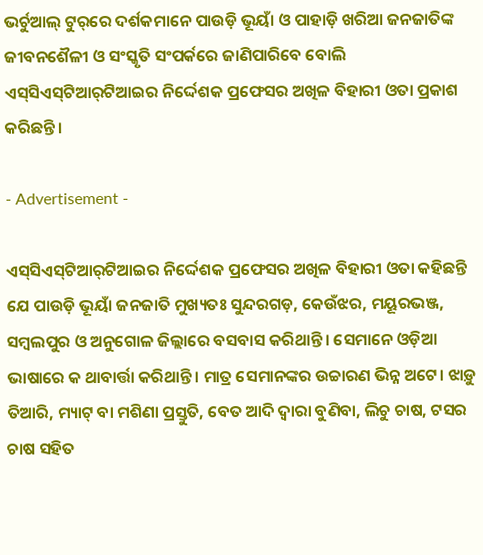ଭର୍ଚୁଆଲ୍‌ ଟୁର୍‌ରେ ଦର୍ଶକମାନେ ପାଉଡ଼ି ଭୂୟାଁ ଓ ପାହାଡ଼ି ଖରିଆ ଜନଜାତିଙ୍କ ଜୀବନଶୈଳୀ ଓ ସଂସ୍କୃତି ସଂପର୍କରେ ଜାଣିପାରିବେ ବୋଲି ଏସ୍‌ସିଏସ୍‌ଟିଆର୍‌ଟିଆଇର ନିର୍ଦ୍ଦେଶକ ପ୍ରଫେସର ଅଖିଳ ବିହାରୀ ଓତା ପ୍ରକାଶ କରିଛନ୍ତି।

- Advertisement -

ଏସ୍‌ସିଏସ୍‌ଟିଆର୍‌ଟିଆଇର ନିର୍ଦ୍ଦେଶକ ପ୍ରଫେସର ଅଖିଳ ବିହାରୀ ଓତା କହିଛନ୍ତି ଯେ ପାଉଡ଼ି ଭୂୟାଁ ଜନଜାତି ମୁଖ୍ୟତଃ ସୁନ୍ଦରଗଡ଼, କେଉଁଝର, ମୟୂରଭଞ୍ଜ, ସମ୍ବଲପୁର ଓ ଅନୁଗୋଳ ଜିଲ୍ଲାରେ ବସବାସ କରିଥାନ୍ତି। ସେମାନେ ଓଡ଼ିଆ ଭାଷାରେ କ ଥାବାର୍ତ୍ତା କରିଥାନ୍ତି। ମାତ୍ର ସେମାନଙ୍କର ଉଚ୍ଚାରଣ ଭିନ୍ନ ଅଟେ। ଝାଡ଼ୁ ତିଆରି, ମ୍ୟାଟ୍‌ ବା ମଶିଣା ପ୍ରସ୍ତୁତି, ବେତ ଆଦି ଦ୍ୱାରା ବୁଣିବା, ଲିଚୁ ଚାଷ, ଟସର ଚାଷ ସହିତ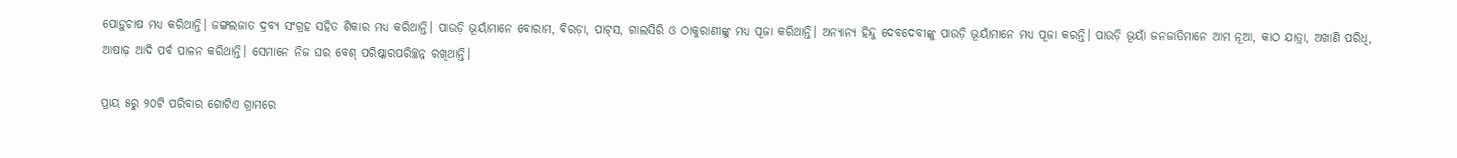ପୋଡ଼ୁଚାଷ ମଧ୍ୟ କରିଥାନ୍ତି। ଜଙ୍ଗଲଜାତ ଦ୍ରବ୍ୟ ସଂଗ୍ରହ ସହିତ ଶିକାର ମଧ୍ୟ କରିଥାନ୍ତି। ପାଉଡ଼ି ଭୂୟାଁମାନେ ବୋରାମ, ବିରଡ଼ା, ପାଟ୍‌ସ, ଗାଲସିରି ଓ ଠାକୁରାଣୀଙ୍କୁ ମଧ୍ୟ ପୂଜା କରିଥାନ୍ତି। ଅନ୍ୟାନ୍ୟ ହିନ୍ଦୁ ଦେବଦେବୀଙ୍କୁ ପାଉଡ଼ି ଭୂୟାଁମାନେ ମଧ୍ୟ ପୂଜା କରନ୍ତି। ପାଉଡ଼ି ଭୂୟାଁ ଜନଜାତିମାନେ ଆମ ନୂଆ, କାଠ ଯାତ୍ରା, ଅଖାଣି ପରିଧି, ଆଷାଢ଼ ଆଦି ପର୍ବ ପାଳନ କରିଥାନ୍ତି। ସେମାନେ ନିଜ ଘର ବେଶ୍‌ ପରିଷ୍କାରପରିଚ୍ଛନ୍ନ ରଖିଥାନ୍ତି।

ପ୍ରାୟ ୫ରୁ ୨୦ଟି ପରିବାର ଗୋଟିଏ ଗ୍ରାମରେ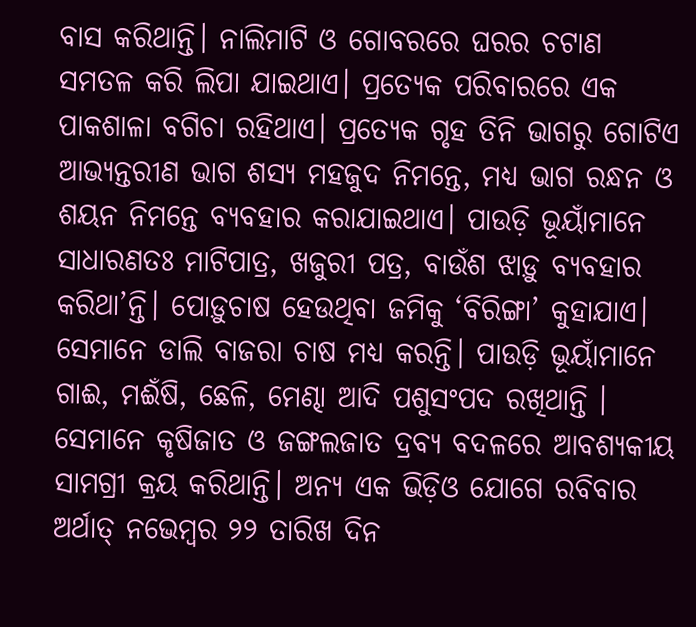ବାସ କରିଥାନ୍ତି। ନାଲିମାଟି ଓ ଗୋବରରେ ଘରର ଚଟାଣ ସମତଳ କରି ଲିପା ଯାଇଥାଏ। ପ୍ରତ୍ୟେକ ପରିବାରରେ ଏକ ପାକଶାଳା ବଗିଚା ରହିଥାଏ। ପ୍ରତ୍ୟେକ ଗୃହ ତିନି ଭାଗରୁ ଗୋଟିଏ ଆଭ୍ୟନ୍ତରୀଣ ଭାଗ ଶସ୍ୟ ମହଜୁଦ ନିମନ୍ତେ, ମଧ୍ୟ ଭାଗ ରନ୍ଧନ ଓ ଶୟନ ନିମନ୍ତେ ବ୍ୟବହାର କରାଯାଇଥାଏ। ପାଉଡ଼ି ଭୂୟାଁମାନେ ସାଧାରଣତଃ ମାଟିପାତ୍ର, ଖଜୁରୀ ପତ୍ର, ବାଉଁଶ ଝାଡ଼ୁ ବ୍ୟବହାର କରିଥା’ନ୍ତି। ପୋଡ଼ୁଚାଷ ହେଉଥିବା ଜମିକୁ ‘ବିରିଙ୍ଗା’ କୁହାଯାଏ। ସେମାନେ ଡାଲି ବାଜରା ଚାଷ ମଧ୍ୟ କରନ୍ତି। ପାଉଡ଼ି ଭୂୟାଁମାନେ ଗାଈ, ମଈଁଷି, ଛେଳି, ମେଣ୍ଢା ଆଦି ପଶୁସଂପଦ ରଖିଥାନ୍ତି । ସେମାନେ କୃଷିଜାତ ଓ ଜଙ୍ଗଲଜାତ ଦ୍ରବ୍ୟ ବଦଳରେ ଆବଶ୍ୟକୀୟ ସାମଗ୍ରୀ କ୍ରୟ କରିଥାନ୍ତି। ଅନ୍ୟ ଏକ ଭିଡ଼ିଓ ଯୋଗେ ରବିବାର ଅର୍ଥାତ୍‌ ନଭେମ୍ବର ୨୨ ତାରିଖ ଦିନ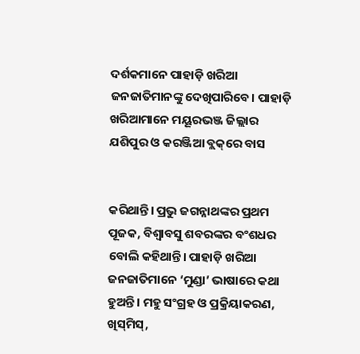ଦର୍ଶକମାନେ ପାହାଡ଼ି ଖରିଆ ଜନଜାତିମାନଙ୍କୁ ଦେଖିପାରିବେ। ପାହାଡ଼ି ଖରିଆମାନେ ମୟୂରଭଞ୍ଜ ଜିଲ୍ଲାର ଯଶିପୁର ଓ କରଞ୍ଜିଆ ବ୍ଲକ୍‌ରେ ବାସ


କରିଥାନ୍ତି। ପ୍ରଭୁ ଜଗନ୍ନାଥଙ୍କର ପ୍ରଥମ ପୂଜକ, ବିଶ୍ୱାବସୁ ଶବରଙ୍କର ବଂଶଧର ବୋଲି କହିଥାନ୍ତି। ପାହାଡ଼ି ଖରିଆ ଜନଜାତିମାନେ ‘ମୁଣ୍ଡା’ ଭାଷାରେ କଥା ହୁଅନ୍ତି। ମହୁ ସଂଗ୍ରହ ଓ ପ୍ରକ୍ରିୟାକରଣ, ଖିସ୍‌ମିସ୍‌,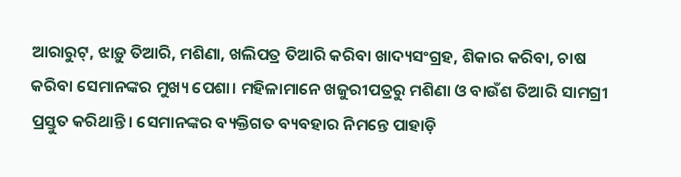ଆରାରୁଟ୍‌, ଝାଡ଼ୁ ତିଆରି, ମଶିଣା, ଖଲିପତ୍ର ତିଆରି କରିବା ଖାଦ୍ୟସଂଗ୍ରହ, ଶିକାର କରିବା, ଚାଷ କରିବା ସେମାନଙ୍କର ମୁଖ୍ୟ ପେଶା। ମହିଳାମାନେ ଖଜୁରୀପତ୍ରରୁ ମଶିଣା ଓ ବାଉଁଶ ତିଆରି ସାମଗ୍ରୀ ପ୍ରସ୍ତୁତ କରିଥାନ୍ତି। ସେମାନଙ୍କର ବ୍ୟକ୍ତିଗତ ବ୍ୟବହାର ନିମନ୍ତେ ପାହାଡ଼ି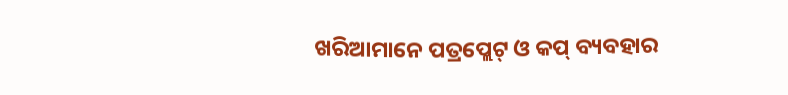ଖରିଆମାନେ ପତ୍ରପ୍ଲେଟ୍‌ ଓ କପ୍‌ ବ୍ୟବହାର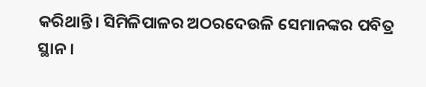କରିଥାନ୍ତି। ସିମିଳିପାଳର ଅଠରଦେଉଳି ସେମାନଙ୍କର ପବିତ୍ର ସ୍ଥାନ।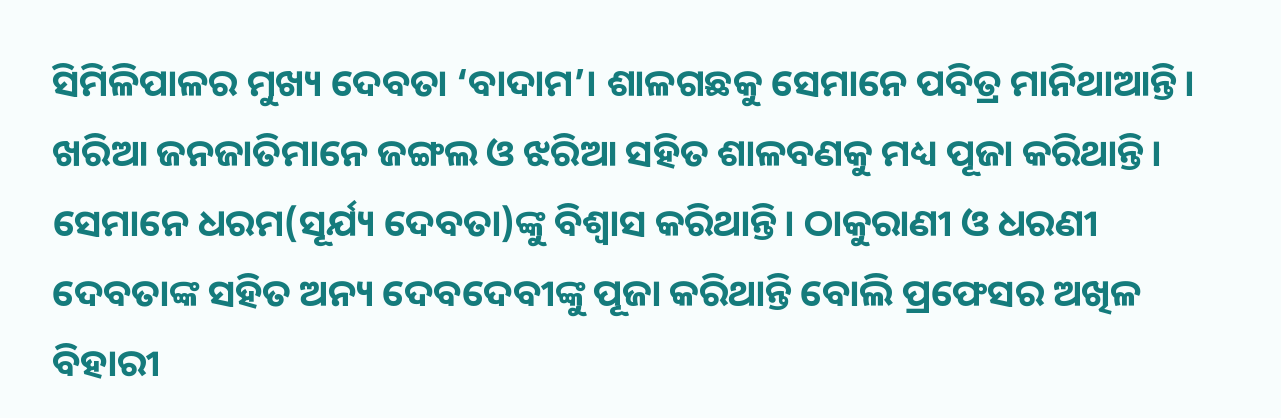ସିମିଳିପାଳର ମୁଖ୍ୟ ଦେବତା ‘ବାଦାମ’। ଶାଳଗଛକୁ ସେମାନେ ପବିତ୍ର ମାନିଥାଆନ୍ତି। ଖରିଆ ଜନଜାତିମାନେ ଜଙ୍ଗଲ ଓ ଝରିଆ ସହିତ ଶାଳବଣକୁ ମଧ୍ୟ ପୂଜା କରିଥାନ୍ତି। ସେମାନେ ଧରମ(ସୂର୍ଯ୍ୟ ଦେବତା)ଙ୍କୁ ବିଶ୍ୱାସ କରିଥାନ୍ତି। ଠାକୁରାଣୀ ଓ ଧରଣୀ ଦେବତାଙ୍କ ସହିତ ଅନ୍ୟ ଦେବଦେବୀଙ୍କୁ ପୂଜା କରିଥାନ୍ତି ବୋଲି ପ୍ରଫେସର ଅଖିଳ ବିହାରୀ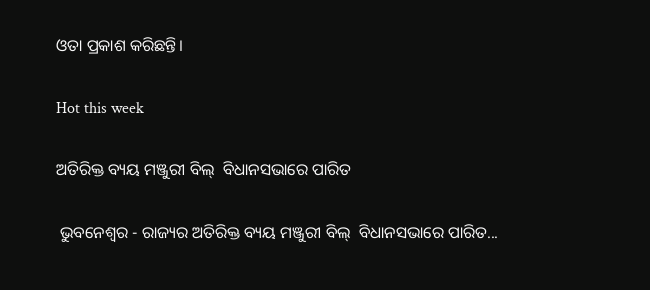ଓତା ପ୍ରକାଶ କରିଛନ୍ତି।

Hot this week

ଅତିରିକ୍ତ ବ୍ୟୟ ମଞ୍ଜୁରୀ ବିଲ୍  ବିଧାନସଭାରେ ପାରିତ

 ଭୁବନେଶ୍ୱର - ରାଜ୍ୟର ଅତିରିକ୍ତ ବ୍ୟୟ ମଞ୍ଜୁରୀ ବିଲ୍  ବିଧାନସଭାରେ ପାରିତ...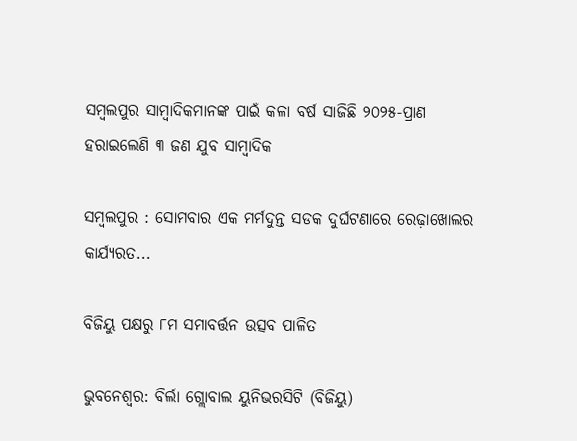ସମ୍ବଲପୁର ସାମ୍ବାଦିକମାନଙ୍କ ପାଇଁ କଳା ବର୍ଷ ସାଜିଛି ୨୦୨୫-ପ୍ରାଣ ହରାଇଲେଣି ୩ ଜଣ ଯୁବ ସାମ୍ବାଦିକ

ସମ୍ବଲପୁର : ସୋମବାର ଏକ ମର୍ମଦୁନ୍ତ ସଡକ ଦୁର୍ଘଟଣାରେ ରେଢ଼ାଖୋଲର କାର୍ଯ୍ୟରତ...

ବିଜିୟୁ ପକ୍ଷରୁ ୮ମ ସମାବର୍ତ୍ତନ ଉତ୍ସବ ପାଳିତ

ଭୁବନେଶ୍ୱର: ବିର୍ଲା ଗ୍ଲୋବାଲ ୟୁନିଭରସିଟି (ବିଜିୟୁ)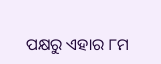ପକ୍ଷରୁ ଏହାର ୮ମ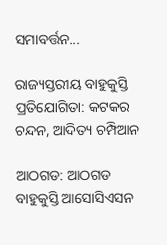ସମାବର୍ତ୍ତନ...

ରାଜ୍ୟସ୍ତରୀୟ ବାହୁକୁସ୍ତି ପ୍ରତିଯୋଗିତା: କଟକର ଚନ୍ଦନ, ଆଦିତ୍ୟ ଚମ୍ପିଆନ

ଆଠଗଡ: ଆଠଗଡ ବାହୁକୁସ୍ତି ଆସୋସିଏସନ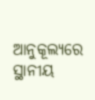ଆନୁକୂଲ୍ୟରେ ସ୍ଥାନୀୟ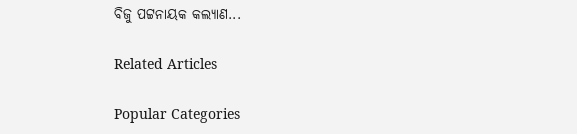ବିଜୁ ପଟ୍ଟନାୟକ କଲ୍ୟାଣ...

Related Articles

Popular Categories